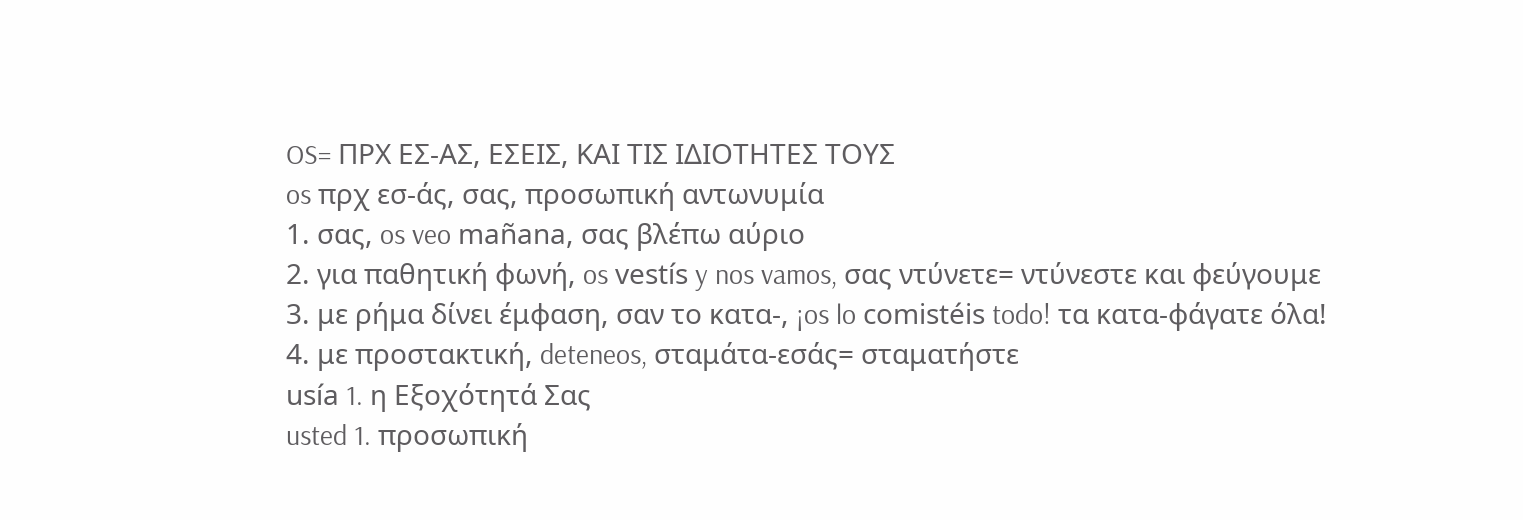OS= ΠΡΧ ΕΣ-ΑΣ, ΕΣΕΙΣ, ΚΑΙ ΤΙΣ ΙΔΙΟΤΗΤΕΣ ΤΟΥΣ
os πρχ εσ-άς, σας, προσωπική αντωνυμία
1. σας, os veo mañana, σας βλέπω αύριο
2. για παθητική φωνή, os vestís y nos vamos, σας ντύνετε= ντύνεστε και φεύγουμε
3. με ρήμα δίνει έμφαση, σαν το κατα-, ¡os lo comistéis todo! τα κατα-φάγατε όλα!
4. με προστακτική, deteneos, σταμάτα-εσάς= σταματήστε
usía 1. η Εξοχότητά Σας
usted 1. προσωπική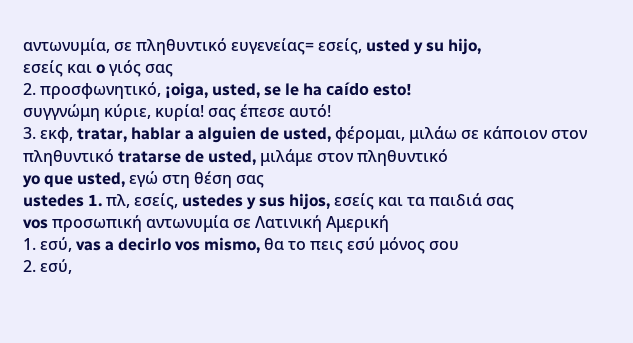αντωνυμία, σε πληθυντικό ευγενείας= εσείς, usted y su hijo,
εσείς και o γιός σας
2. προσφωνητικό, ¡oiga, usted, se le ha caído esto!
συγγνώμη κύριε, κυρία! σας έπεσε αυτό!
3. εκφ, tratar, hablar a alguien de usted, φέρομαι, μιλάω σε κάποιον στον πληθυντικό tratarse de usted, μιλάμε στον πληθυντικό
yo que usted, εγώ στη θέση σας
ustedes 1. πλ, εσείς, ustedes y sus hijos, εσείς και τα παιδιά σας
vos προσωπική αντωνυμία σε Λατινική Αμερική
1. εσύ, vas a decirlo vos mismo, θα το πεις εσύ μόνος σου
2. εσύ,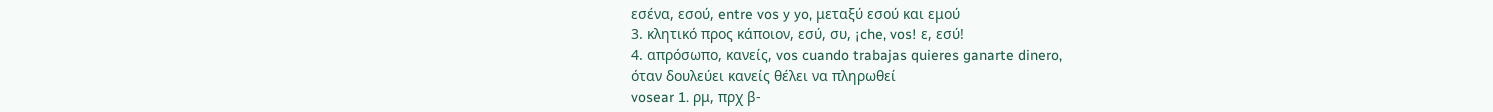εσένα, εσού, entre vos y yo, μεταξύ εσού και εμού
3. κλητικό προς κάποιον, εσύ, συ, ¡che, vos! ε, εσύ!
4. απρόσωπο, κανείς, vos cuando trabajas quieres ganarte dinero,
όταν δουλεύει κανείς θέλει να πληρωθεί
vosear 1. ρμ, πρχ β-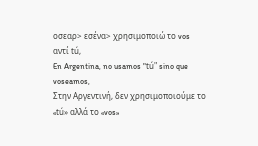οσεαρ> εσένα> χρησιμοποιώ το vos αντί tú,
En Argentina, no usamos "tú" sino que voseamos,
Στην Αργεντινή, δεν χρησιμοποιούμε το «tú» αλλά το «vos»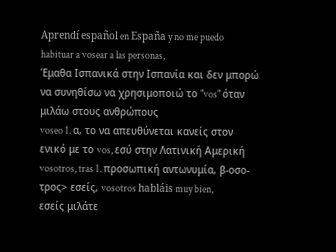Aprendí español en España y no me puedo habituar a vosear a las personas,
Έμαθα Ισπανικά στην Ισπανία και δεν μπορώ να συνηθίσω να χρησιμοποιώ το "vos" όταν μιλάω στους ανθρώπους
voseo 1. α, το να απευθύνεται κανείς στον ενικό με το vos, εσύ στην Λατινική Αμερική
vosotros, tras 1. προσωπική αντωνυμία, β-οσο-τρος> εσείς, vosotros habláis muy bien,
εσείς μιλάτε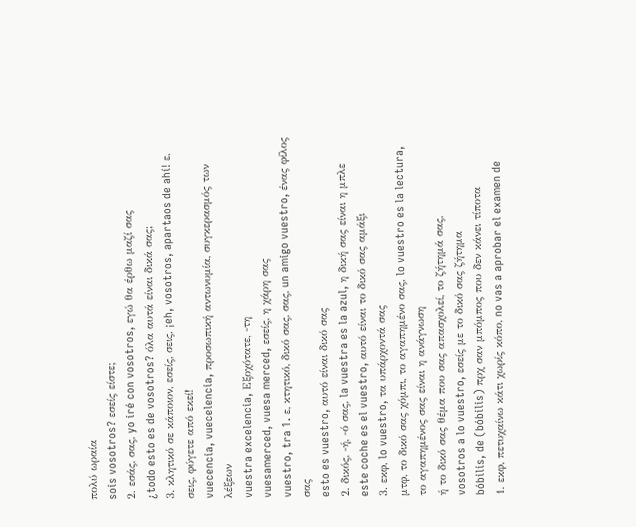πολύ ωραία
sois vosotros? εσείς είστε;
2. εσάς, σας, yo iré con vosotros, εγώ θα έρθω μαζί σας
¿todo esto es de vosotros? όλα αυτά είναι δικά σας;
3. κλητικό σε κάποιον, εσείς, σεις, ¡eh, vosotros, apartaos de ahí! ε, σεις, φύγετε από εκεί!
vuecencia, vuecelencia, προσωπική αντωνυμία, συγκερασμός των λέξεων
vuestra excelencia, Εξοχότατε, -τη
vuesamerced, vuesa merced, εσείς, η χάρη σας
vuestro, tra 1. ε, κτητικό, δικό σας, σας, un amigo vuestro, ένας φίλος σας
esto es vuestro, αυτό είναι δικό σας
2. δικός, -ή, -ό σας, la vuestra es la azul, η δική σας είναι η μπλε
este coche es el vuestro, αυτό είναι το δικό σας αμάξι
3. εκφ, lo vuestro, τα υπάρχοντά σας
μτφ, το δικό σας χόμπι, το αγαπημένο σας, lo vuestro es la lectura,
το αγαπημένος σας είναι η ανάγνωση
ή το δικό σας θέμα που σας απασχολεί, το ζήτημά σας,
vosotros a lo vuestro, εσείς με το δικό σας ζήτημα
bóbilis, de (bóbilis) πρχ σαν μπόμπος που δεν κάνει τίποτα
1. εκφ, πετυχαίνω κάτι χωρίς κόπο, no vas a aprobar el examen de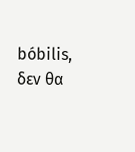bóbilis,
δεν θα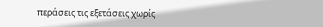περάσεις τις εξετάσεις χωρίς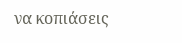να κοπιάσεις